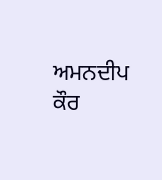ਅਮਨਦੀਪ ਕੌਰ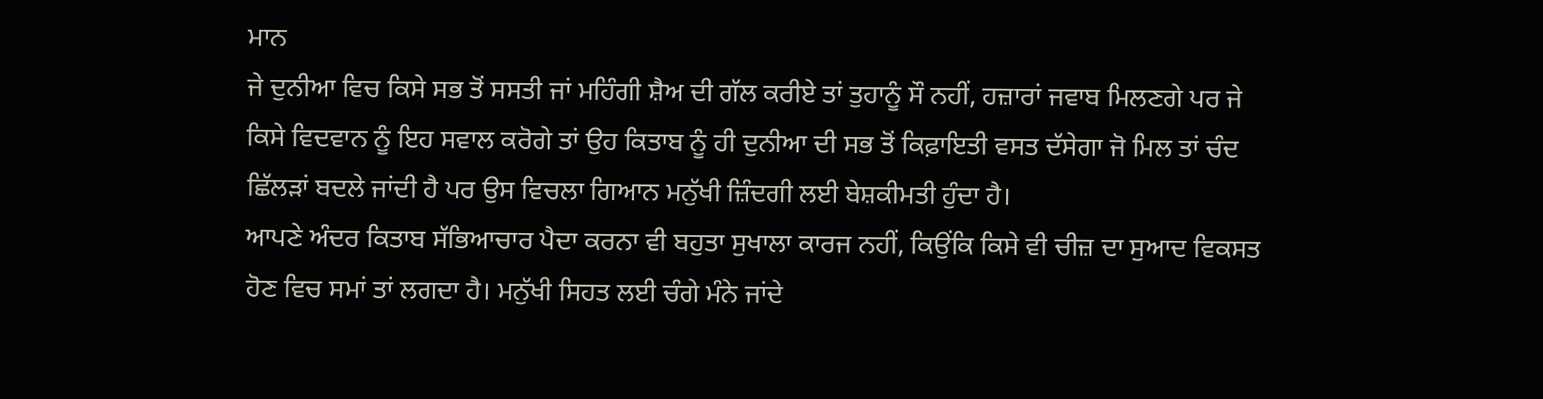ਮਾਨ
ਜੇ ਦੁਨੀਆ ਵਿਚ ਕਿਸੇ ਸਭ ਤੋਂ ਸਸਤੀ ਜਾਂ ਮਹਿੰਗੀ ਸ਼ੈਅ ਦੀ ਗੱਲ ਕਰੀਏ ਤਾਂ ਤੁਹਾਨੂੰ ਸੌ ਨਹੀਂ, ਹਜ਼ਾਰਾਂ ਜਵਾਬ ਮਿਲਣਗੇ ਪਰ ਜੇ ਕਿਸੇ ਵਿਦਵਾਨ ਨੂੰ ਇਹ ਸਵਾਲ ਕਰੋਗੇ ਤਾਂ ਉਹ ਕਿਤਾਬ ਨੂੰ ਹੀ ਦੁਨੀਆ ਦੀ ਸਭ ਤੋਂ ਕਿਫ਼ਾਇਤੀ ਵਸਤ ਦੱਸੇਗਾ ਜੋ ਮਿਲ ਤਾਂ ਚੰਦ ਛਿੱਲੜਾਂ ਬਦਲੇ ਜਾਂਦੀ ਹੈ ਪਰ ਉਸ ਵਿਚਲਾ ਗਿਆਨ ਮਨੁੱਖੀ ਜ਼ਿੰਦਗੀ ਲਈ ਬੇਸ਼ਕੀਮਤੀ ਹੁੰਦਾ ਹੈ।
ਆਪਣੇ ਅੰਦਰ ਕਿਤਾਬ ਸੱਭਿਆਚਾਰ ਪੈਦਾ ਕਰਨਾ ਵੀ ਬਹੁਤਾ ਸੁਖਾਲਾ ਕਾਰਜ ਨਹੀਂ, ਕਿਉਂਕਿ ਕਿਸੇ ਵੀ ਚੀਜ਼ ਦਾ ਸੁਆਦ ਵਿਕਸਤ ਹੋਣ ਵਿਚ ਸਮਾਂ ਤਾਂ ਲਗਦਾ ਹੈ। ਮਨੁੱਖੀ ਸਿਹਤ ਲਈ ਚੰਗੇ ਮੰਨੇ ਜਾਂਦੇ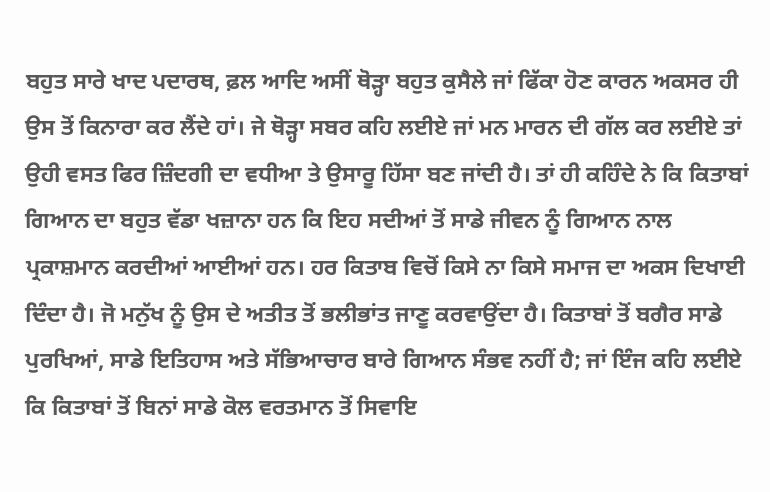ਬਹੁਤ ਸਾਰੇ ਖਾਦ ਪਦਾਰਥ, ਫ਼ਲ ਆਦਿ ਅਸੀਂ ਥੋੜ੍ਹਾ ਬਹੁਤ ਕੁਸੈਲੇ ਜਾਂ ਫਿੱਕਾ ਹੋਣ ਕਾਰਨ ਅਕਸਰ ਹੀ ਉਸ ਤੋਂ ਕਿਨਾਰਾ ਕਰ ਲੈਂਦੇ ਹਾਂ। ਜੇ ਥੋੜ੍ਹਾ ਸਬਰ ਕਹਿ ਲਈਏ ਜਾਂ ਮਨ ਮਾਰਨ ਦੀ ਗੱਲ ਕਰ ਲਈਏ ਤਾਂ ਉਹੀ ਵਸਤ ਫਿਰ ਜ਼ਿੰਦਗੀ ਦਾ ਵਧੀਆ ਤੇ ਉਸਾਰੂ ਹਿੱਸਾ ਬਣ ਜਾਂਦੀ ਹੈ। ਤਾਂ ਹੀ ਕਹਿੰਦੇ ਨੇ ਕਿ ਕਿਤਾਬਾਂ ਗਿਆਨ ਦਾ ਬਹੁਤ ਵੱਡਾ ਖਜ਼ਾਨਾ ਹਨ ਕਿ ਇਹ ਸਦੀਆਂ ਤੋਂ ਸਾਡੇ ਜੀਵਨ ਨੂੰ ਗਿਆਨ ਨਾਲ ਪ੍ਰਕਾਸ਼ਮਾਨ ਕਰਦੀਆਂ ਆਈਆਂ ਹਨ। ਹਰ ਕਿਤਾਬ ਵਿਚੋਂ ਕਿਸੇ ਨਾ ਕਿਸੇ ਸਮਾਜ ਦਾ ਅਕਸ ਦਿਖਾਈ ਦਿੰਦਾ ਹੈ। ਜੋ ਮਨੁੱਖ ਨੂੰ ਉਸ ਦੇ ਅਤੀਤ ਤੋਂ ਭਲੀਭਾਂਤ ਜਾਣੂ ਕਰਵਾਉਂਦਾ ਹੈ। ਕਿਤਾਬਾਂ ਤੋਂ ਬਗੈਰ ਸਾਡੇ ਪੁਰਖਿਆਂ, ਸਾਡੇ ਇਤਿਹਾਸ ਅਤੇ ਸੱਭਿਆਚਾਰ ਬਾਰੇ ਗਿਆਨ ਸੰਭਵ ਨਹੀਂ ਹੈ; ਜਾਂ ਇੰਜ ਕਹਿ ਲਈਏ ਕਿ ਕਿਤਾਬਾਂ ਤੋਂ ਬਿਨਾਂ ਸਾਡੇ ਕੋਲ ਵਰਤਮਾਨ ਤੋਂ ਸਿਵਾਇ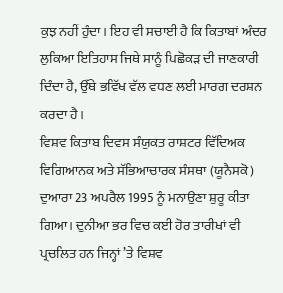ਕੁਝ ਨਹੀਂ ਹੁੰਦਾ। ਇਹ ਵੀ ਸਚਾਈ ਹੈ ਕਿ ਕਿਤਾਬਾਂ ਅੰਦਰ ਲੁਕਿਆ ਇਤਿਹਾਸ ਜਿਥੇ ਸਾਨੂੰ ਪਿਛੋਕੜ ਦੀ ਜਾਣਕਾਰੀ ਦਿੰਦਾ ਹੈ, ਉੱਥੇ ਭਵਿੱਖ ਵੱਲ ਵਧਣ ਲਈ ਮਾਰਗ ਦਰਸ਼ਨ ਕਰਦਾ ਹੈ।
ਵਿਸ਼ਵ ਕਿਤਾਬ ਦਿਵਸ ਸੰਯੁਕਤ ਰਾਸ਼ਟਰ ਵਿੱਦਿਅਕ ਵਿਗਿਆਨਕ ਅਤੇ ਸੱਭਿਆਚਾਰਕ ਸੰਸਥਾ (ਯੂਨੈਸਕੋ) ਦੁਆਰਾ 23 ਅਪਰੈਲ 1995 ਨੂੰ ਮਨਾਉਣਾ ਸ਼ੁਰੂ ਕੀਤਾ ਗਿਆ। ਦੁਨੀਆ ਭਰ ਵਿਚ ਕਈ ਹੋਰ ਤਾਰੀਖਾਂ ਵੀ ਪ੍ਰਚਲਿਤ ਹਨ ਜਿਨ੍ਹਾਂ ’ਤੇ ਵਿਸ਼ਵ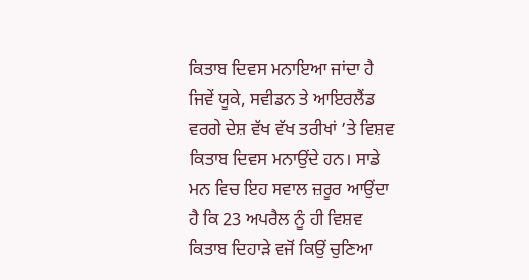ਕਿਤਾਬ ਦਿਵਸ ਮਨਾਇਆ ਜਾਂਦਾ ਹੈ ਜਿਵੇਂ ਯੂਕੇ, ਸਵੀਡਨ ਤੇ ਆਇਰਲੈਂਡ ਵਰਗੇ ਦੇਸ਼ ਵੱਖ ਵੱਖ ਤਰੀਖਾਂ ’ਤੇ ਵਿਸ਼ਵ ਕਿਤਾਬ ਦਿਵਸ ਮਨਾਉਂਦੇ ਹਨ। ਸਾਡੇ ਮਨ ਵਿਚ ਇਹ ਸਵਾਲ ਜ਼ਰੂਰ ਆਉਂਦਾ ਹੈ ਕਿ 23 ਅਪਰੈਲ ਨੂੰ ਹੀ ਵਿਸ਼ਵ ਕਿਤਾਬ ਦਿਹਾੜੇ ਵਜੋਂ ਕਿਉਂ ਚੁਣਿਆ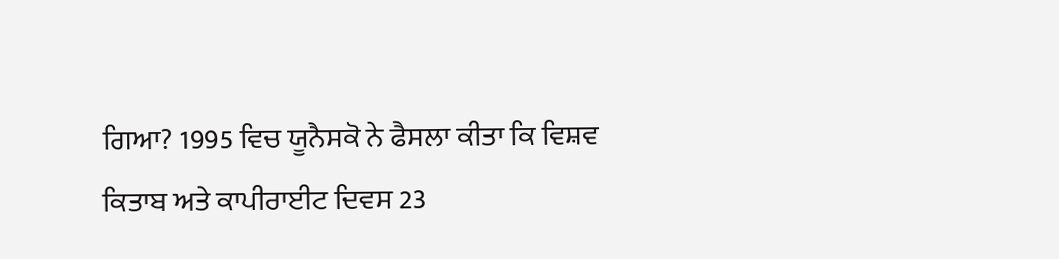ਗਿਆ? 1995 ਵਿਚ ਯੂਨੈਸਕੋ ਨੇ ਫੈਸਲਾ ਕੀਤਾ ਕਿ ਵਿਸ਼ਵ ਕਿਤਾਬ ਅਤੇ ਕਾਪੀਰਾਈਟ ਦਿਵਸ 23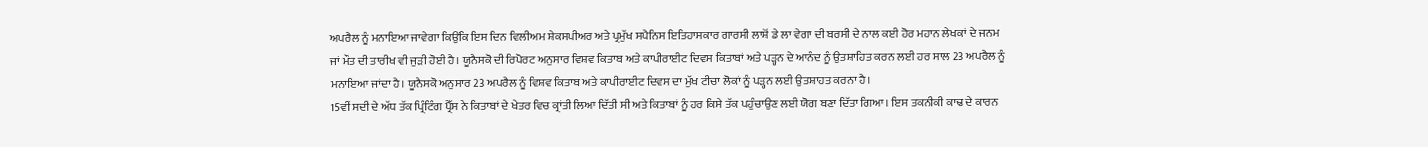ਅਪਰੈਲ ਨੂੰ ਮਨਾਇਆ ਜਾਵੇਗਾ ਕਿਉਂਕਿ ਇਸ ਦਿਨ ਵਿਲੀਅਮ ਸ਼ੇਕਸਪੀਅਰ ਅਤੇ ਪ੍ਰਮੁੱਖ ਸਪੈਨਿਸ ਇਤਿਹਾਸਕਾਰ ਗਾਰਸੀ ਲਾਸ਼ੋਂ ਡੇ ਲਾ ਵੇਗਾ ਦੀ ਬਰਸੀ ਦੇ ਨਾਲ ਕਈ ਹੋਰ ਮਹਾਨ ਲੇਖਕਾਂ ਦੇ ਜਨਮ ਜਾਂ ਮੌਤ ਦੀ ਤਾਰੀਖ ਵੀ ਜੁੜੀ ਹੋਈ ਹੈ। ਯੂਨੈਸਕੋ ਦੀ ਰਿਪੋਰਟ ਅਨੁਸਾਰ ਵਿਸ਼ਵ ਕਿਤਾਬ ਅਤੇ ਕਾਪੀਰਾਈਟ ਦਿਵਸ ਕਿਤਾਬਾਂ ਅਤੇ ਪੜ੍ਹਨ ਦੇ ਆਨੰਦ ਨੂੰ ਉਤਸ਼ਾਹਿਤ ਕਰਨ ਲਈ ਹਰ ਸਾਲ 23 ਅਪਰੈਲ ਨੂੰ ਮਨਾਇਆ ਜਾਂਦਾ ਹੈ। ਯੂਨੈਸਕੋ ਅਨੁਸਾਰ 23 ਅਪਰੈਲ ਨੂੰ ਵਿਸ਼ਵ ਕਿਤਾਬ ਅਤੇ ਕਾਪੀਰਾਈਟ ਦਿਵਸ ਦਾ ਮੁੱਖ ਟੀਚਾ ਲੋਕਾਂ ਨੂੰ ਪੜ੍ਹਨ ਲਈ ਉਤਸ਼ਾਹਤ ਕਰਨਾ ਹੈ।
15ਵੀਂ ਸਦੀ ਦੇ ਅੱਧ ਤੱਕ ਪ੍ਰਿੰਟਿੰਗ ਪ੍ਰੈੱਸ ਨੇ ਕਿਤਾਬਾਂ ਦੇ ਖੇਤਰ ਵਿਚ ਕ੍ਰਾਂਤੀ ਲਿਆ ਦਿੱਤੀ ਸੀ ਅਤੇ ਕਿਤਾਬਾਂ ਨੂੰ ਹਰ ਕਿਸੇ ਤੱਕ ਪਹੁੰਚਾਉਣ ਲਈ ਯੋਗ ਬਣਾ ਦਿੱਤਾ ਗਿਆ। ਇਸ ਤਕਨੀਕੀ ਕਾਢ ਦੇ ਕਾਰਨ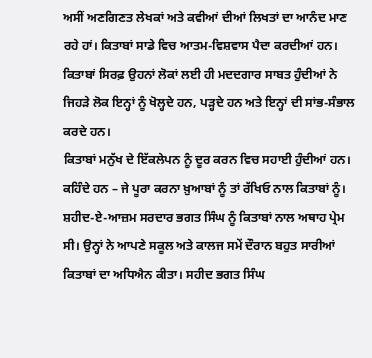ਅਸੀਂ ਅਣਗਿਣਤ ਲੇਖਕਾਂ ਅਤੇ ਕਵੀਆਂ ਦੀਆਂ ਲਿਖਤਾਂ ਦਾ ਆਨੰਦ ਮਾਣ ਰਹੇ ਹਾਂ। ਕਿਤਾਬਾਂ ਸਾਡੇ ਵਿਚ ਆਤਮ-ਵਿਸ਼ਵਾਸ ਪੈਦਾ ਕਰਦੀਆਂ ਹਨ। ਕਿਤਾਬਾਂ ਸਿਰਫ਼ ਉਹਨਾਂ ਲੋਕਾਂ ਲਈ ਹੀ ਮਦਦਗਾਰ ਸਾਬਤ ਹੁੰਦੀਆਂ ਨੇ ਜਿਹੜੇ ਲੋਕ ਇਨ੍ਹਾਂ ਨੂੰ ਖੋਲ੍ਹਦੇ ਹਨ, ਪੜ੍ਹਦੇ ਹਨ ਅਤੇ ਇਨ੍ਹਾਂ ਦੀ ਸਾਂਭ-ਸੰਭਾਲ ਕਰਦੇ ਹਨ।
ਕਿਤਾਬਾਂ ਮਨੁੱਖ ਦੇ ਇੱਕਲੇਪਨ ਨੂੰ ਦੂਰ ਕਰਨ ਵਿਚ ਸਹਾਈ ਹੁੰਦੀਆਂ ਹਨ। ਕਹਿੰਦੇ ਹਨ – ਜੇ ਪੂਰਾ ਕਰਨਾ ਖ਼ੁਆਬਾਂ ਨੂੰ ਤਾਂ ਰੱਖਿਓ ਨਾਲ ਕਿਤਾਬਾਂ ਨੂੰ। ਸ਼ਹੀਦ-ਏ-ਆਜ਼ਮ ਸਰਦਾਰ ਭਗਤ ਸਿੰਘ ਨੂੰ ਕਿਤਾਬਾਂ ਨਾਲ ਅਥਾਹ ਪ੍ਰੇਮ ਸੀ। ਉਨ੍ਹਾਂ ਨੇ ਆਪਣੇ ਸਕੂਲ ਅਤੇ ਕਾਲਜ ਸਮੇਂ ਦੌਰਾਨ ਬਹੁਤ ਸਾਰੀਆਂ ਕਿਤਾਬਾਂ ਦਾ ਅਧਿਐਨ ਕੀਤਾ। ਸਹੀਦ ਭਗਤ ਸਿੰਘ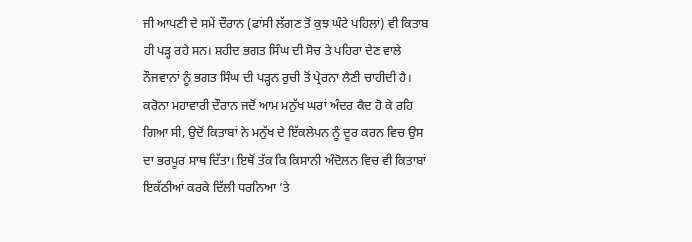ਜੀ ਆਪਣੀ ਦੇ ਸਮੇਂ ਦੌਰਾਨ (ਫਾਂਸੀ ਲੱਗਣ ਤੋਂ ਕੁਝ ਘੰਟੇ ਪਹਿਲਾਂ) ਵੀ ਕਿਤਾਬ ਹੀ ਪੜ੍ਹ ਰਹੇ ਸਨ। ਸ਼ਹੀਦ ਭਗਤ ਸਿੰਘ ਦੀ ਸੋਚ ਤੇ ਪਹਿਰਾ ਦੇਣ ਵਾਲੇ ਨੌਜਵਾਨਾਂ ਨੂੰ ਭਗਤ ਸਿੰਘ ਦੀ ਪੜ੍ਹਨ ਰੁਚੀ ਤੋਂ ਪ੍ਰੇਰਨਾ ਲੈਣੀ ਚਾਹੀਦੀ ਹੈ।
ਕਰੋਨਾ ਮਹਾਵਾਰੀ ਦੌਰਾਨ ਜਦੋਂ ਆਮ ਮਨੁੱਖ ਘਰਾਂ ਅੰਦਰ ਕੈਦ ਹੋ ਕੇ ਰਹਿ ਗਿਆ ਸੀ, ਉਦੋਂ ਕਿਤਾਬਾਂ ਨੇ ਮਨੁੱਖ ਦੇ ਇੱਕਲੇਪਨ ਨੂੰ ਦੂਰ ਕਰਨ ਵਿਚ ਉਸ ਦਾ ਭਰਪੂਰ ਸਾਥ ਦਿੱਤਾ। ਇਥੋਂ ਤੱਕ ਕਿ ਕਿਸਾਨੀ ਅੰਦੋਲਨ ਵਿਚ ਵੀ ਕਿਤਾਬਾਂ ਇਕੱਠੀਆਂ ਕਰਕੇ ਦਿੱਲੀ ਧਰਨਿਆ ’ਤੇ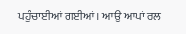ਪਹੁੰਚਾਈਆਂ ਗਈਆਂ। ਆਉ ਆਪਾਂ ਰਲ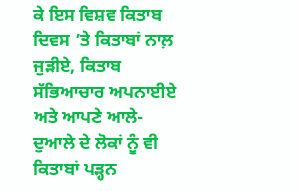ਕੇ ਇਸ ਵਿਸ਼ਵ ਕਿਤਾਬ ਦਿਵਸ ’ਤੇ ਕਿਤਾਬਾਂ ਨਾਲ਼ ਜੁੜੀਏ, ਕਿਤਾਬ ਸੱਭਿਆਚਾਰ ਅਪਨਾਈਏ ਅਤੇ ਆਪਣੇ ਆਲੇ-ਦੁਆਲੇ ਦੇ ਲੋਕਾਂ ਨੂੰ ਵੀ ਕਿਤਾਬਾਂ ਪੜ੍ਹਨ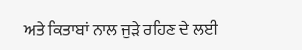ਅਤੇ ਕਿਤਾਬਾਂ ਨਾਲ ਜੁੜੇ ਰਹਿਣ ਦੇ ਲਈ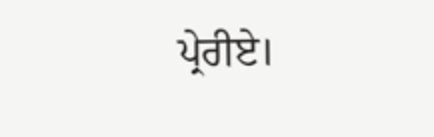ਪ੍ਰੇਰੀਏ।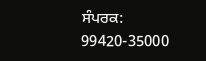ਸੰਪਰਕ: 99420-35000